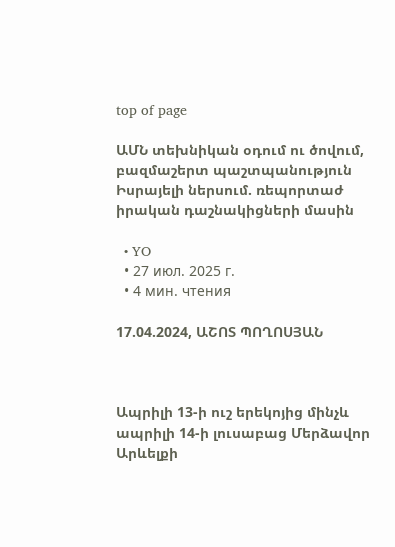top of page

ԱՄՆ տեխնիկան օդում ու ծովում, բազմաշերտ պաշտպանություն Իսրայելի ներսում. ռեպորտաժ իրական դաշնակիցների մասին

  • YO
  • 27 июл. 2025 г.
  • 4 мин. чтения

17.04.2024, ԱՇՈՏ ՊՈՂՈՍՅԱՆ



Ապրիլի 13-ի ուշ երեկոյից մինչև ապրիլի 14-ի լուսաբաց Մերձավոր Արևելքի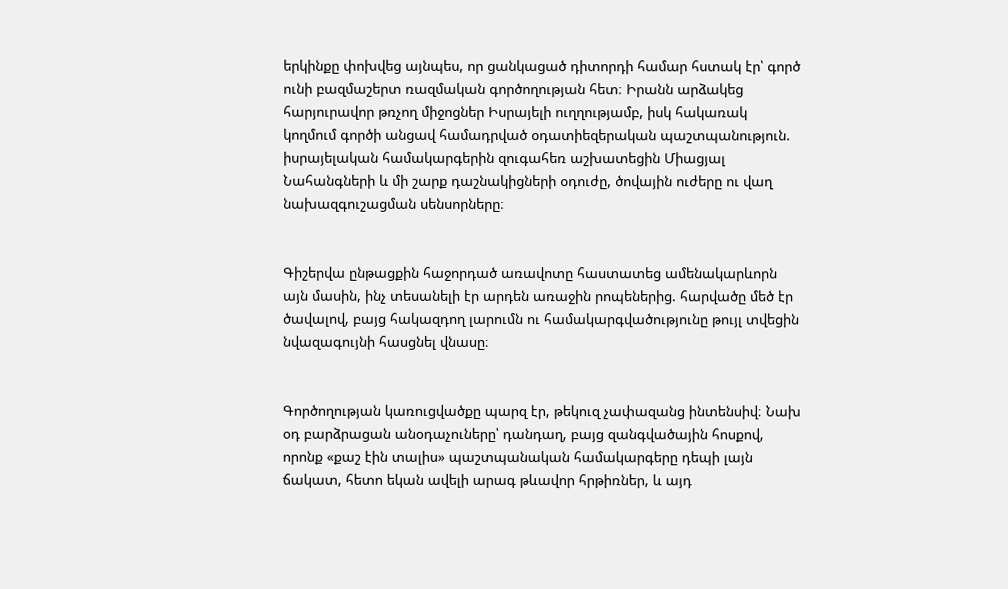երկինքը փոխվեց այնպես, որ ցանկացած դիտորդի համար հստակ էր՝ գործ ունի բազմաշերտ ռազմական գործողության հետ։ Իրանն արձակեց հարյուրավոր թռչող միջոցներ Իսրայելի ուղղությամբ, իսկ հակառակ կողմում գործի անցավ համադրված օդատիեզերական պաշտպանություն. իսրայելական համակարգերին զուգահեռ աշխատեցին Միացյալ Նահանգների և մի շարք դաշնակիցների օդուժը, ծովային ուժերը ու վաղ նախազգուշացման սենսորները։


Գիշերվա ընթացքին հաջորդած առավոտը հաստատեց ամենակարևորն այն մասին, ինչ տեսանելի էր արդեն առաջին րոպեներից. հարվածը մեծ էր ծավալով, բայց հակազդող լարումն ու համակարգվածությունը թույլ տվեցին նվազագույնի հասցնել վնասը։


Գործողության կառուցվածքը պարզ էր, թեկուզ չափազանց ինտենսիվ։ Նախ օդ բարձրացան անօդաչուները՝ դանդաղ, բայց զանգվածային հոսքով, որոնք «քաշ էին տալիս» պաշտպանական համակարգերը դեպի լայն ճակատ, հետո եկան ավելի արագ թևավոր հրթիռներ, և այդ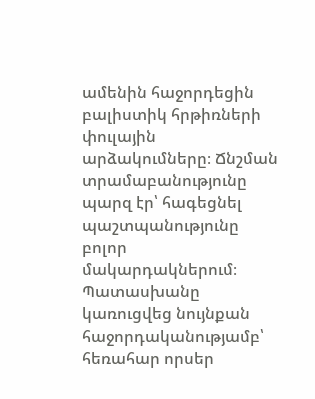ամենին հաջորդեցին բալիստիկ հրթիռների փուլային արձակումները։ Ճնշման տրամաբանությունը պարզ էր՝ հագեցնել պաշտպանությունը բոլոր մակարդակներում։ Պատասխանը կառուցվեց նույնքան հաջորդականությամբ՝ հեռահար որսեր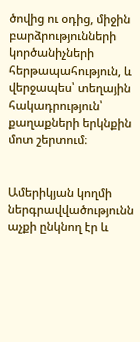ծովից ու օդից, միջին բարձրությունների կործանիչների հերթապահություն, և վերջապես՝ տեղային հակադրություն՝ քաղաքների երկնքին մոտ շերտում։


Ամերիկյան կողմի ներգրավվածությունն աչքի ընկնող էր և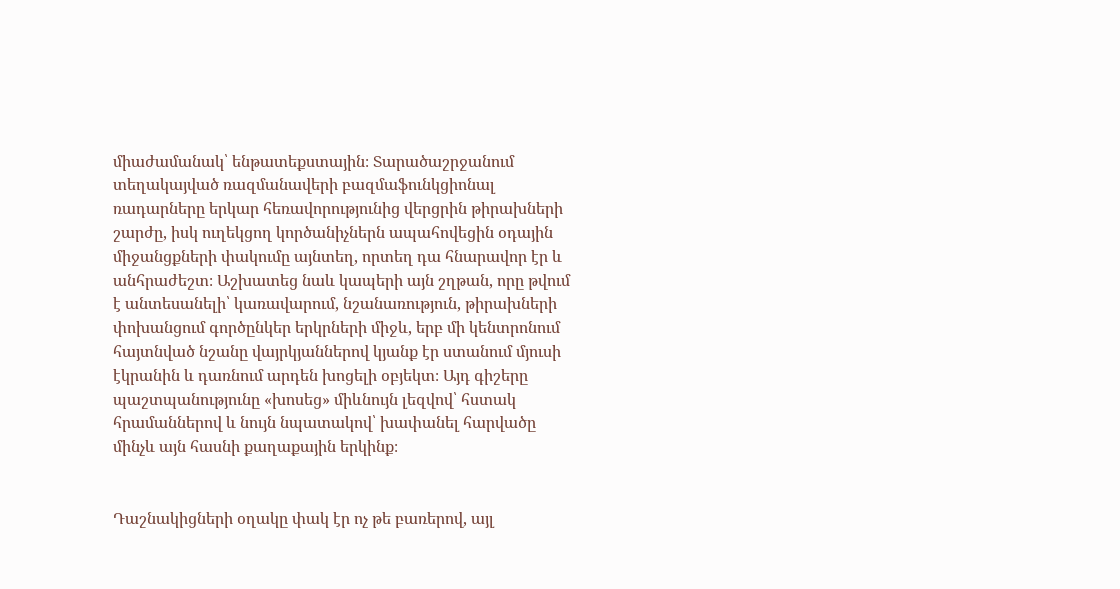միաժամանակ՝ ենթատեքստային։ Տարածաշրջանում տեղակայված ռազմանավերի բազմաֆունկցիոնալ ռադարները երկար հեռավորությունից վերցրին թիրախների շարժը, իսկ ուղեկցող կործանիչներն ապահովեցին օդային միջանցքների փակումը այնտեղ, որտեղ դա հնարավոր էր և անհրաժեշտ։ Աշխատեց նաև կապերի այն շղթան, որը թվում է անտեսանելի՝ կառավարում, նշանառություն, թիրախների փոխանցում գործընկեր երկրների միջև, երբ մի կենտրոնում հայտնված նշանը վայրկյաններով կյանք էր ստանում մյուսի էկրանին և դառնում արդեն խոցելի օբյեկտ։ Այդ գիշերը պաշտպանությունը «խոսեց» միևնույն լեզվով՝ հստակ հրամաններով և նույն նպատակով՝ խափանել հարվածը մինչև այն հասնի քաղաքային երկինք։


Դաշնակիցների օղակը փակ էր ոչ թե բառերով, այլ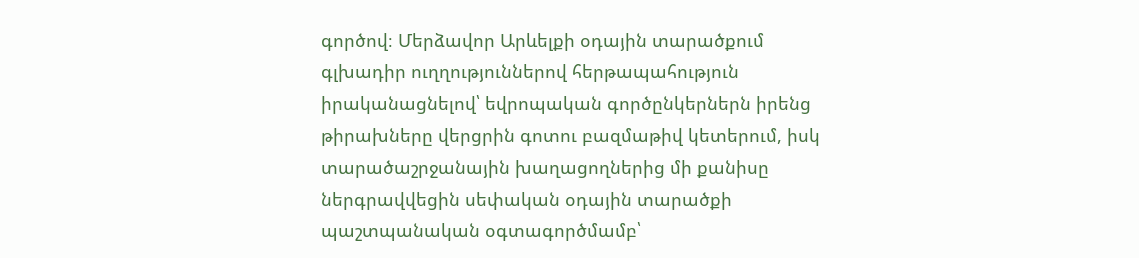գործով։ Մերձավոր Արևելքի օդային տարածքում գլխադիր ուղղություններով հերթապահություն իրականացնելով՝ եվրոպական գործընկերներն իրենց թիրախները վերցրին գոտու բազմաթիվ կետերում, իսկ տարածաշրջանային խաղացողներից մի քանիսը ներգրավվեցին սեփական օդային տարածքի պաշտպանական օգտագործմամբ՝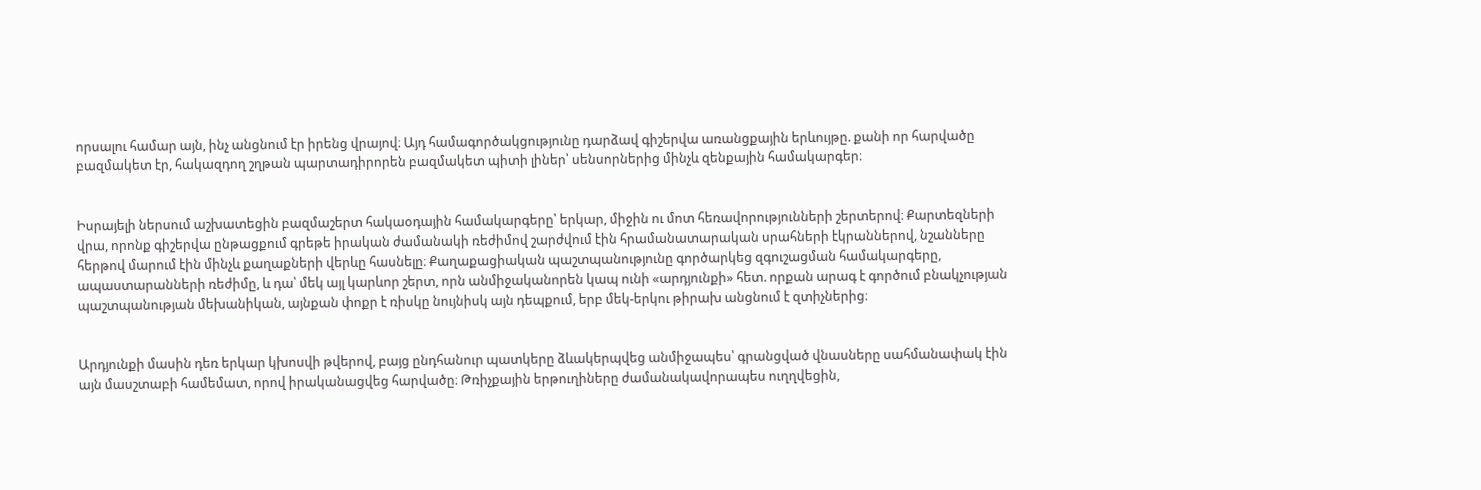որսալու համար այն, ինչ անցնում էր իրենց վրայով։ Այդ համագործակցությունը դարձավ գիշերվա առանցքային երևույթը. քանի որ հարվածը բազմակետ էր, հակազդող շղթան պարտադիրորեն բազմակետ պիտի լիներ՝ սենսորներից մինչև զենքային համակարգեր։


Իսրայելի ներսում աշխատեցին բազմաշերտ հակաօդային համակարգերը՝ երկար, միջին ու մոտ հեռավորությունների շերտերով։ Քարտեզների վրա, որոնք գիշերվա ընթացքում գրեթե իրական ժամանակի ռեժիմով շարժվում էին հրամանատարական սրահների էկրաններով, նշանները հերթով մարում էին մինչև քաղաքների վերևը հասնելը։ Քաղաքացիական պաշտպանությունը գործարկեց զգուշացման համակարգերը, ապաստարանների ռեժիմը, և դա՝ մեկ այլ կարևոր շերտ, որն անմիջականորեն կապ ունի «արդյունքի» հետ. որքան արագ է գործում բնակչության պաշտպանության մեխանիկան, այնքան փոքր է ռիսկը նույնիսկ այն դեպքում, երբ մեկ-երկու թիրախ անցնում է զտիչներից։


Արդյունքի մասին դեռ երկար կխոսվի թվերով, բայց ընդհանուր պատկերը ձևակերպվեց անմիջապես՝ գրանցված վնասները սահմանափակ էին այն մասշտաբի համեմատ, որով իրականացվեց հարվածը։ Թռիչքային երթուղիները ժամանակավորապես ուղղվեցին,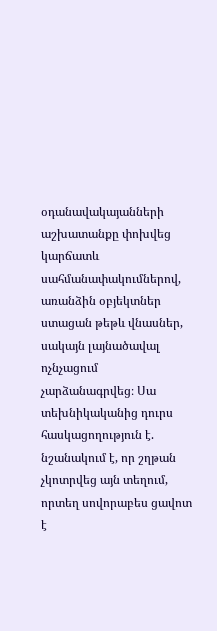օդանավակայանների աշխատանքը փոխվեց կարճատև սահմանափակումներով, առանձին օբյեկտներ ստացան թեթև վնասներ, սակայն լայնածավալ ոչնչացում չարձանագրվեց։ Սա տեխնիկականից դուրս հասկացողություն է. նշանակում է, որ շղթան չկոտրվեց այն տեղում, որտեղ սովորաբես ցավոտ է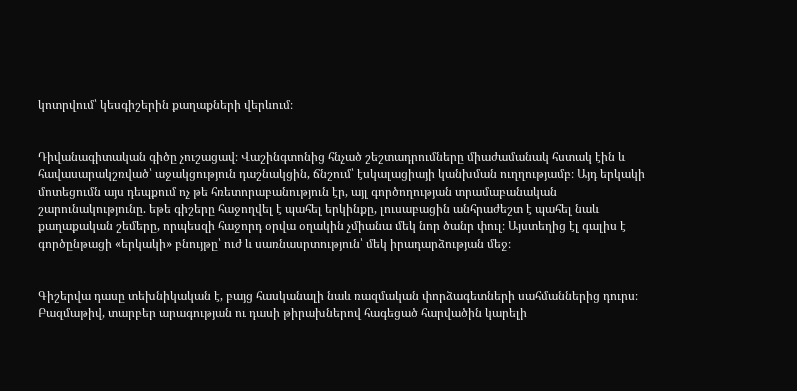կոտրվում՝ կեսգիշերին քաղաքների վերևում։


Դիվանագիտական գիծը չուշացավ։ Վաշինգտոնից հնչած շեշտադրումները միաժամանակ հստակ էին և հավասարակշռված՝ աջակցություն դաշնակցին, ճնշում՝ էսկալացիայի կանխման ուղղությամբ։ Այդ երկակի մոտեցումն այս դեպքում ոչ թե հռետորաբանություն էր, այլ գործողության տրամաբանական շարունակությունը. եթե գիշերը հաջողվել է պահել երկինքը, լուսաբացին անհրաժեշտ է պահել նաև քաղաքական շեմերը, որպեսզի հաջորդ օրվա օղակին չմիանա մեկ նոր ծանր փուլ։ Այստեղից էլ գալիս է գործընթացի «երկակի» բնույթը՝ ուժ և սառնասրտություն՝ մեկ իրադարձության մեջ։


Գիշերվա դասը տեխնիկական է, բայց հասկանալի նաև ռազմական փորձագետների սահմաններից դուրս։ Բազմաթիվ, տարբեր արագության ու դասի թիրախներով հագեցած հարվածին կարելի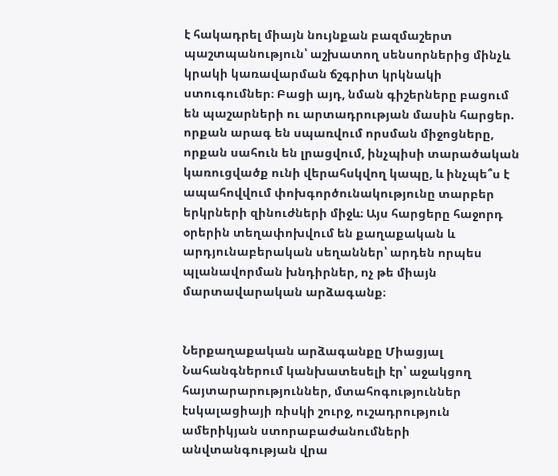է հակադրել միայն նույնքան բազմաշերտ պաշտպանություն՝ աշխատող սենսորներից մինչև կրակի կառավարման ճշգրիտ կրկնակի ստուգումներ։ Բացի այդ, նման գիշերները բացում են պաշարների ու արտադրության մասին հարցեր. որքան արագ են սպառվում որսման միջոցները, որքան սահուն են լրացվում, ինչպիսի տարածական կառուցվածք ունի վերահսկվող կապը, և ինչպե՞ս է ապահովվում փոխգործունակությունը տարբեր երկրների զինուժների միջև։ Այս հարցերը հաջորդ օրերին տեղափոխվում են քաղաքական և արդյունաբերական սեղաններ՝ արդեն որպես պլանավորման խնդիրներ, ոչ թե միայն մարտավարական արձագանք։


Ներքաղաքական արձագանքը Միացյալ Նահանգներում կանխատեսելի էր՝ աջակցող հայտարարություններ, մտահոգություններ էսկալացիայի ռիսկի շուրջ, ուշադրություն ամերիկյան ստորաբաժանումների անվտանգության վրա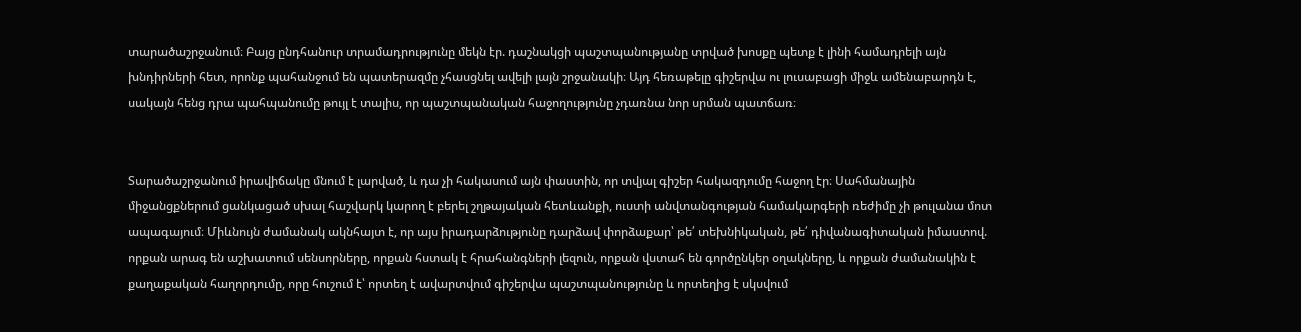տարածաշրջանում։ Բայց ընդհանուր տրամադրությունը մեկն էր. դաշնակցի պաշտպանությանը տրված խոսքը պետք է լինի համադրելի այն խնդիրների հետ, որոնք պահանջում են պատերազմը չհասցնել ավելի լայն շրջանակի։ Այդ հեռաթելը գիշերվա ու լուսաբացի միջև ամենաբարդն է, սակայն հենց դրա պահպանումը թույլ է տալիս, որ պաշտպանական հաջողությունը չդառնա նոր սրման պատճառ։


Տարածաշրջանում իրավիճակը մնում է լարված, և դա չի հակասում այն փաստին, որ տվյալ գիշեր հակազդումը հաջող էր։ Սահմանային միջանցքներում ցանկացած սխալ հաշվարկ կարող է բերել շղթայական հետևանքի, ուստի անվտանգության համակարգերի ռեժիմը չի թուլանա մոտ ապագայում։ Միևնույն ժամանակ ակնհայտ է, որ այս իրադարձությունը դարձավ փորձաքար՝ թե՛ տեխնիկական, թե՛ դիվանագիտական իմաստով. որքան արագ են աշխատում սենսորները, որքան հստակ է հրահանգների լեզուն, որքան վստահ են գործընկեր օղակները, և որքան ժամանակին է քաղաքական հաղորդումը, որը հուշում է՝ որտեղ է ավարտվում գիշերվա պաշտպանությունը և որտեղից է սկսվում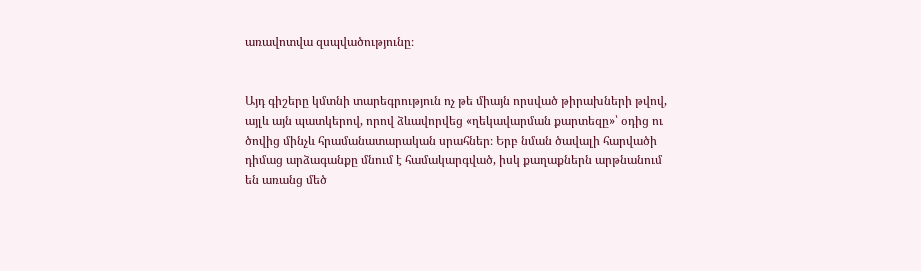առավոտվա զսպվածությունը։


Այդ գիշերը կմտնի տարեգրություն ոչ թե միայն որսված թիրախների թվով, այլև այն պատկերով, որով ձևավորվեց «ղեկավարման քարտեզը»՝ օդից ու ծովից մինչև հրամանատարական սրահներ։ Երբ նման ծավալի հարվածի դիմաց արձագանքը մնում է համակարգված, իսկ քաղաքներն արթնանում են առանց մեծ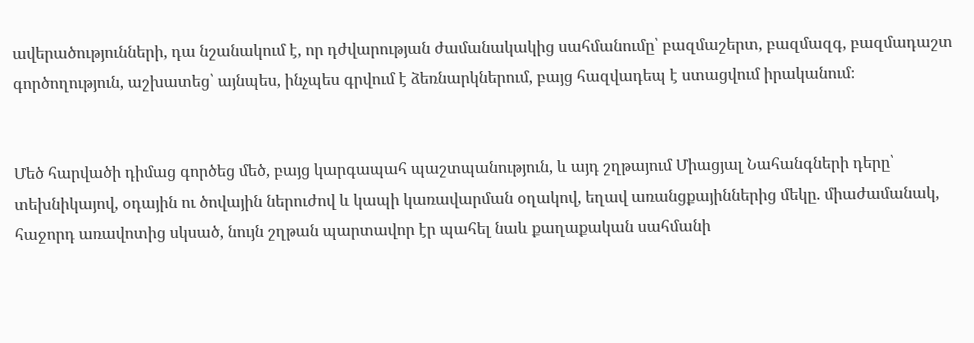ավերածությունների, դա նշանակում է, որ դժվարության ժամանակակից սահմանումը՝ բազմաշերտ, բազմազգ, բազմադաշտ գործողություն, աշխատեց՝ այնպես, ինչպես գրվում է ձեռնարկներում, բայց հազվադեպ է ստացվում իրականում։


Մեծ հարվածի դիմաց գործեց մեծ, բայց կարգապահ պաշտպանություն, և այդ շղթայում Միացյալ Նահանգների դերը՝ տեխնիկայով, օդային ու ծովային ներուժով և կապի կառավարման օղակով, եղավ առանցքայիններից մեկը. միաժամանակ, հաջորդ առավոտից սկսած, նույն շղթան պարտավոր էր պահել նաև քաղաքական սահմանի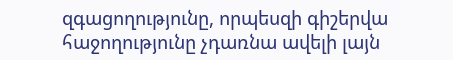զգացողությունը, որպեսզի գիշերվա հաջողությունը չդառնա ավելի լայն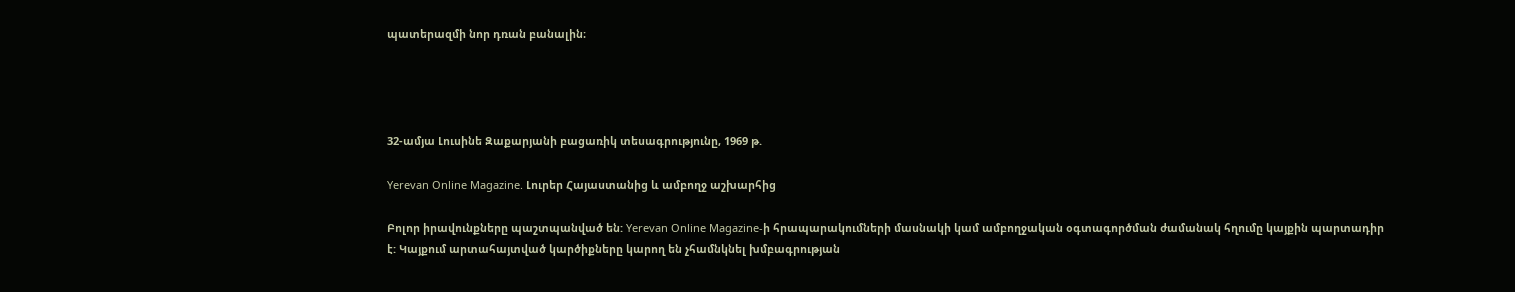պատերազմի նոր դռան բանալին։




32-ամյա Լուսինե Զաքարյանի բացառիկ տեսագրությունը, 1969 թ.

Yerevan Online Magazine. Լուրեր Հայաստանից և ամբողջ աշխարհից

Բոլոր իրավունքները պաշտպանված են: Yerevan Online Magazine-ի հրապարակումների մասնակի կամ ամբողջական օգտագործման ժամանակ հղումը կայքին պարտադիր է: Կայքում արտահայտված կարծիքները կարող են չհամնկնել խմբագրության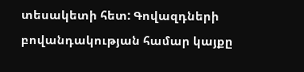տեսակետի հետ: Գովազդների բովանդակության համար կայքը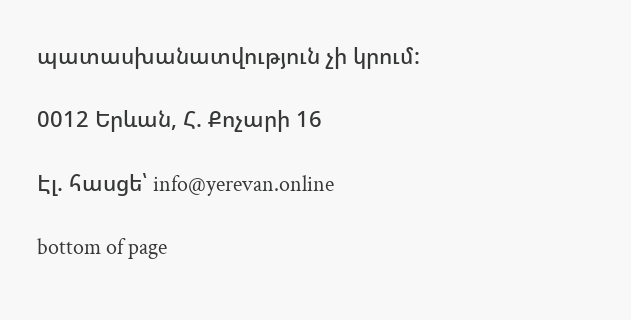պատասխանատվություն չի կրում:

0012 Երևան, Հ. Քոչարի 16

Էլ. հասցե՝ info@yerevan.online

bottom of page